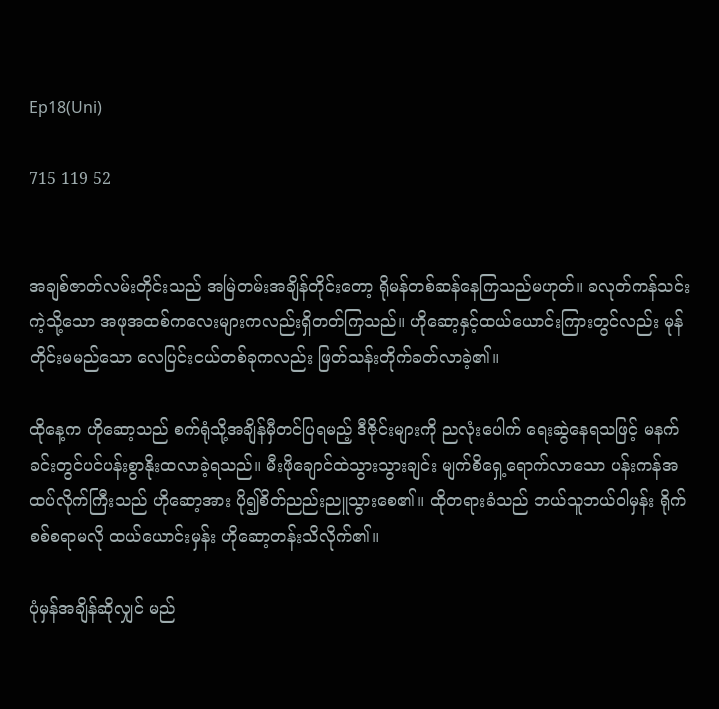Ep18(Uni)

715 119 52


အချစ်ဇာတ်လမ်းတိုင်းသည် အမြဲတမ်းအချိန်တိုင်းတော့ ရိုမန်တစ်ဆန်နေကြသည်မဟုတ်။ ခလုတ်ကန်သင်းကဲ့သို့သော အဖုအထစ်ကလေးများကလည်းရှိတတ်ကြသည်။ ဟိုဆော့နှင့်ထယ်ယောင်းကြားတွင်လည်း မုန်တိုင်းမမည်သော လေပြင်းငယ်တစ်ခုကလည်း ဖြတ်သန်းတိုက်ခတ်လာခဲ့၏။

ထိုနေ့က ဟိုဆော့သည် စက်ရုံသို့အချိန်မှီတင်ပြရမည့် ဒီဇိုင်းများကို ညလုံးပေါက် ရေးဆွဲနေရသဖြင့် မနက်ခင်းတွင်ပင်ပန်းစွာနိုးထလာခဲ့ရသည်။ မီးဖိုချောင်ထဲသွားသွားချင်း မျက်စိရှေ့ရောက်လာသော ပန်းကန်အထပ်လိုက်ကြီးသည် ဟိုဆော့အား ပို၍စိတ်ညည်းညူသွားစေ၏။ ထိုတရားခံသည် ဘယ်သူဘယ်ဝါမှန်း ရိုက်စစ်စရာမလို ထယ်ယောင်းမှန်း ဟိုဆော့တန်းသိလိုက်၏။

ပုံမှန်အချိန်ဆိုလျှင် မည်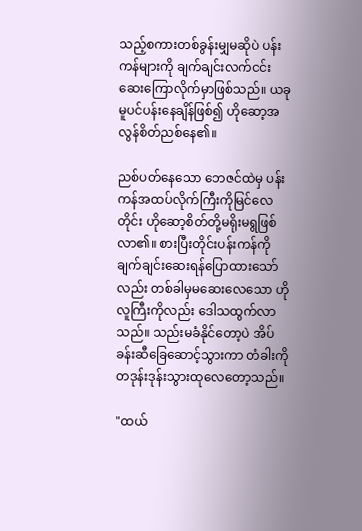သည့်စကားတစ်ခွန်းမျှမဆိုပဲ ပန်းကန်များကို ချက်ချင်းလက်ငင်းဆေးကြောလိုက်မှာဖြစ်သည်။ ယခုမူပင်ပန်းနေချိန်ဖြစ်၍ ဟိုဆော့အလွန်စိတ်ညစ်နေ၏။

ညစ်ပတ်နေသော ဘေဇင်ထဲမှ ပန်းကန်အထပ်လိုက်ကြီးကိုမြင်လေတိုင်း ဟိုဆော့စိတ်တို့မရိုးမရွဖြစ်လာ၏။ စားပြီးတိုင်းပန်းကန်ကိုချက်ချင်းဆေးရန်ပြောထားသော်လည်း တစ်ခါမှမဆေးလေသော ဟိုလူကြီးကိုလည်း ဒေါသထွက်လာသည်။ သည်းမခံနိုင်တော့ပဲ အိပ်ခန်းဆီခြေဆောင့်သွားကာ တံခါးကိုတဒုန်းဒုန်းသွားထုလေတော့သည်။

"ထယ်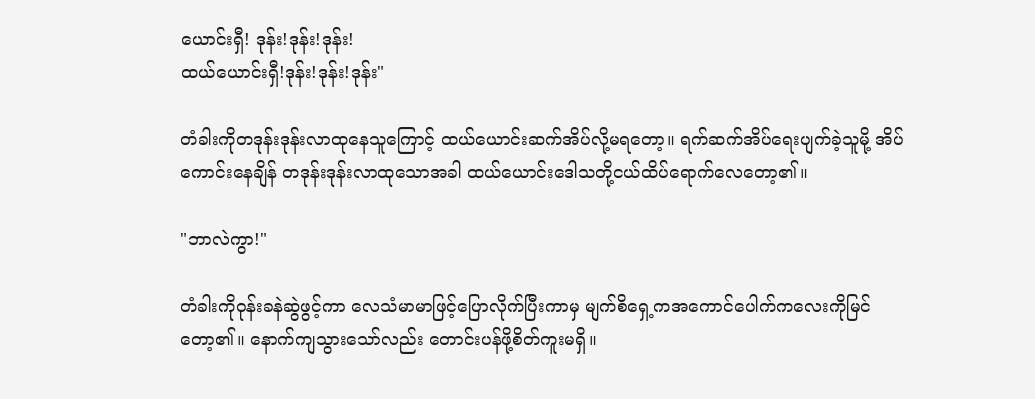ယောင်းရှီ! ဒုန်း!ဒုန်း!ဒုန်း!
ထယ်ယောင်းရှီ!ဒုန်း!ဒုန်း!ဒုန်း"

တံခါးကိုတဒုန်းဒုန်းလာထုနေသူကြောင့် ထယ်ယောင်းဆက်အိပ်လို့မရတော့။ ရက်ဆက်အိပ်ရေးပျက်ခဲ့သူမို့ အိပ်ကောင်းနေချိန် တဒုန်းဒုန်းလာထုသောအခါ ထယ်ယောင်းဒေါသတို့ငယ်ထိပ်ရောက်လေတော့၏။

"ဘာလဲကွာ!"

တံခါးကိုဝုန်းခနဲဆွဲဖွင့်ကာ လေသံမာမာ‌ဖြင့်ပြောလိုက်ပြီးကာမှ မျက်စိရှေ့ကအကောင်ပေါက်ကလေးကိုမြင်တော့၏။ နောက်ကျသွားသော်လည်း တောင်းပန်ဖို့စိတ်ကူးမရှိ။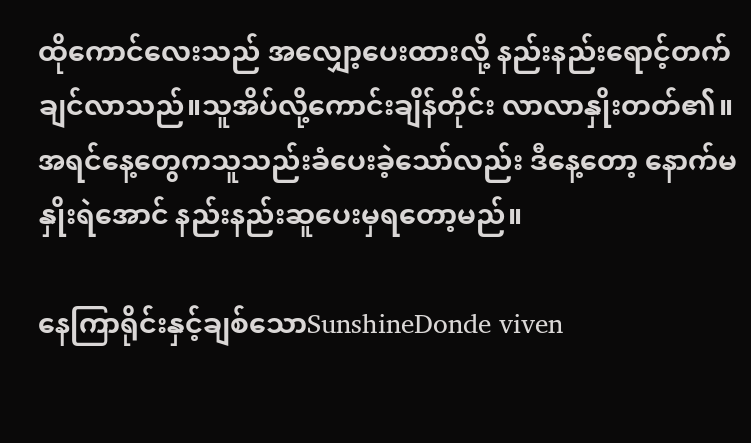ထိုကောင်လေးသည် အလျှော့ပေးထားလို့ နည်းနည်းရောင့်တက်ချင်လာသည်။သူအိပ်လို့ကောင်းချိန်တိုင်း လာလာနှိုးတတ်၏။ အရင်နေ့တွေကသူသည်းခံပေးခဲ့သော်လည်း ဒီနေ့တော့ နောက်မနှိုးရဲအောင် နည်းနည်းဆူပေးမှရတော့မည်။

နေကြာရိုင်းနှင့်ချစ်သောSunshineDonde viven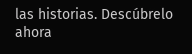las historias. Descúbrelo ahora